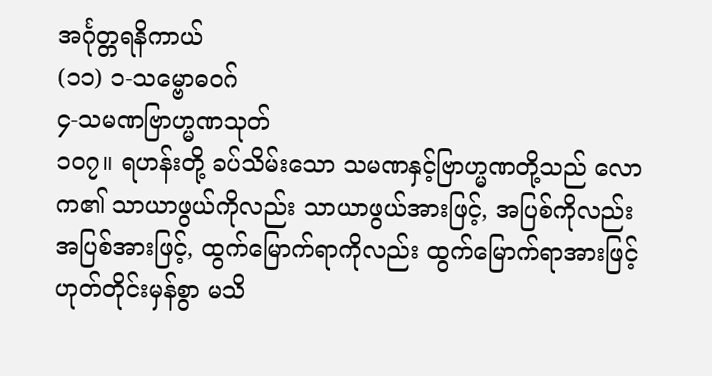အင်္ဂုတ္တရနိကာယ်
(၁၁) ၁-သမ္ဗောဓဝဂ်
၄-သမဏဗြာဟ္မဏသုတ်
၁ဝ၇။ ရဟန်းတို့ ခပ်သိမ်းသော သမဏနှင့်ဗြာဟ္မဏတို့သည် လောက၏ သာယာဖွယ်ကိုလည်း သာယာဖွယ်အားဖြင့်, အပြစ်ကိုလည်း အပြစ်အားဖြင့်, ထွက်မြောက်ရာကိုလည်း ထွက်မြောက်ရာအားဖြင့်ဟုတ်တိုင်းမှန်စွာ မသိ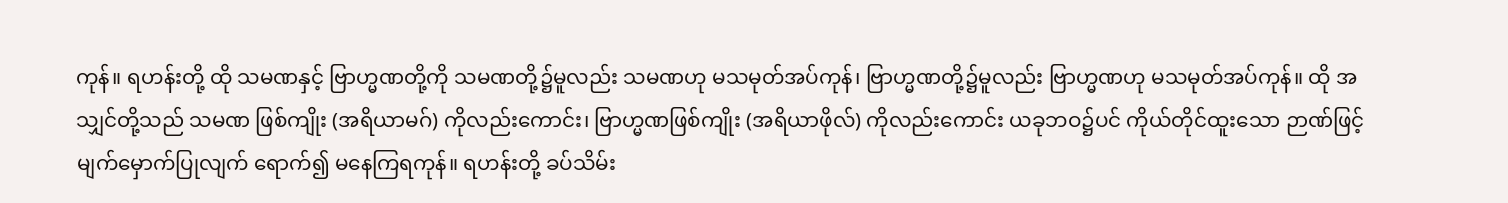ကုန်။ ရဟန်းတို့ ထို သမဏနှင့် ဗြာဟ္မဏတို့ကို သမဏတို့၌မူလည်း သမဏဟု မသမုတ်အပ်ကုန်၊ ဗြာဟ္မဏတို့၌မူလည်း ဗြာဟ္မဏဟု မသမုတ်အပ်ကုန်။ ထို အသျှင်တို့သည် သမဏ ဖြစ်ကျိုး (အရိယာမဂ်) ကိုလည်းကောင်း၊ ဗြာဟ္မဏဖြစ်ကျိုး (အရိယာဖိုလ်) ကိုလည်းကောင်း ယခုဘဝ၌ပင် ကိုယ်တိုင်ထူးသော ဉာဏ်ဖြင့် မျက်မှောက်ပြုလျက် ရောက်၍ မနေကြရကုန်။ ရဟန်းတို့ ခပ်သိမ်း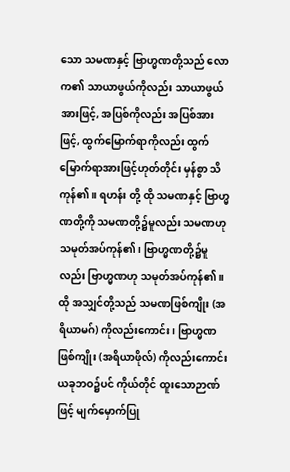သော သမဏနှင့် ဗြာဟ္မဏတို့သည် လောက၏ သာယာဖွယ်ကိုလည်း သာယာဖွယ်အားဖြင့်, အပြစ်ကိုလည်း အပြစ်အားဖြင့်, ထွက်မြောက်ရာကိုလည်း ထွက်မြောက်ရာအားဖြင့်ဟုတ်တိုင်း မှန်စွာ သိကုန်၏။ ရဟန်း တို့ ထို သမဏနှင့် ဗြာဟ္မဏတို့ကို သမဏတို့၌မူလည်း သမဏဟု သမုတ်အပ်ကုန်၏၊ ဗြာဟ္မဏတို့၌မူလည်း ဗြာဟ္မဏဟု သမုတ်အပ်ကုန်၏။ ထို အသျှင်တို့သည် သမဏဖြစ်ကျိုး (အရိယာမဂ်) ကိုလည်းကောင်း၊ ဗြာဟ္မဏဖြစ်ကျိုး (အရိယာဖိုလ်) ကိုလည်းကောင်း ယခုဘဝ၌ပင် ကိုယ်တိုင် ထူးသောဉာဏ်ဖြင့် မျက်မှောက်ပြု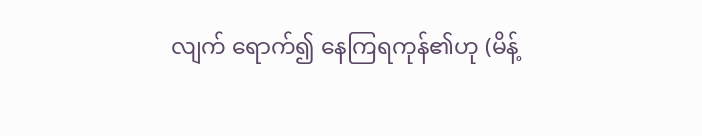လျက် ရောက်၍ နေကြရကုန်၏ဟု (မိန့်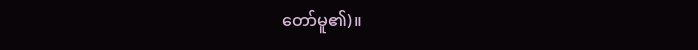တော်မူ၏)။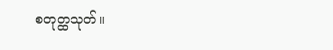စတုတ္ထသုတ်။